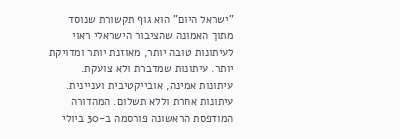"ישראל היום" הוא גוף תקשורת שנוסד מתוך האמונה שהציבור הישראלי ראוי לעיתונות טובה יותר, מאוזנת יותר ומדויקת יותר. עיתונות שמדברת ולא צועקת. עיתונות אמינה, אובייקטיבית ועניינית. עיתונות אחרת וללא תשלום. המהדורה המודפסת הראשונה פורסמה ב-30 ביולי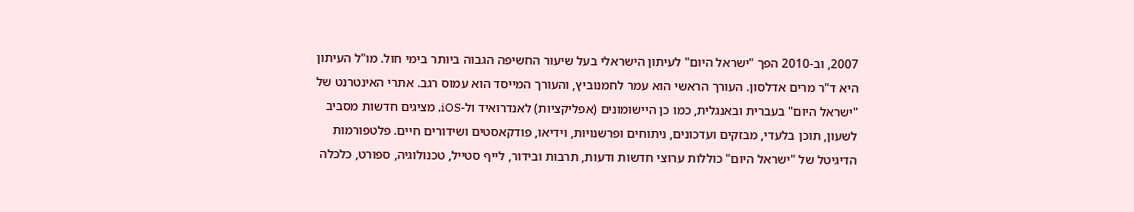2007, וב-2010 הפך "ישראל היום" לעיתון הישראלי בעל שיעור החשיפה הגבוה ביותר בימי חול. מו"ל העיתון היא ד"ר מרים אדלסון. העורך הראשי הוא עמר לחמנוביץ, והעורך המייסד הוא עמוס רגב. אתרי האינטרנט של "ישראל היום" בעברית ובאנגלית, כמו כן היישומונים (אפליקציות) לאנדרואיד ול-iOS, מציגים חדשות מסביב לשעון, תוכן בלעדי, מבזקים ועדכונים, ניתוחים ופרשנויות, וידיאו, פודקאסטים ושידורים חיים. פלטפורמות הדיגיטל של "ישראל היום" כוללות ערוצי חדשות ודעות, תרבות ובידור, לייף סטייל, טכנולוגיה, ספורט, כלכלה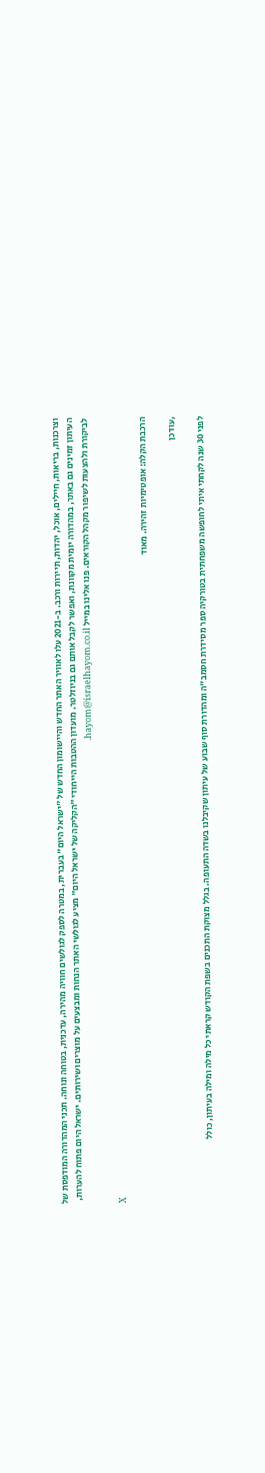וצרכנות, בריאות, חיילים, אוכל, יהדות, תיירות ורכב. ב-2021 עלו לאוויר האתר החדש והיישומון החדש של "ישראל היום" בעברית, במטרה לספק לגולשים חוויה מהירה, עדכנית, בטוחה ונוחה. תכני המהדורה המודפסת של העיתון זמינים גם באתר, במהדורה יומית מקוונת, ואפשר לקבל אותם גם בניוזלטר. מועדון ההטבות הייחודי "הקליקה של ישראל היום" מציע לגולשי האתר הנחות ומבצעים על מוצרים ושירותים. ישראל היום פתוח להערות, לביקורת ולהצעות לשיפור מקהל הקוראים. פנו אלינו במייל hayom@israelhayom.co.il.

X

הרכבת הקלה: אופטימיות זהירה. מאוד

,עודכן

לפני 30 שנה לקחתי איתי לחופשה משפחתית בטורקיה ספר מסידרת חסמב"ה ומהדורת סוף שבוע של עיתון שקיבלנו בשדה התעופה. בגלל מצוקת התכנים בשפת הקודש קראתי כל מילה ומילה בעיתון, כולל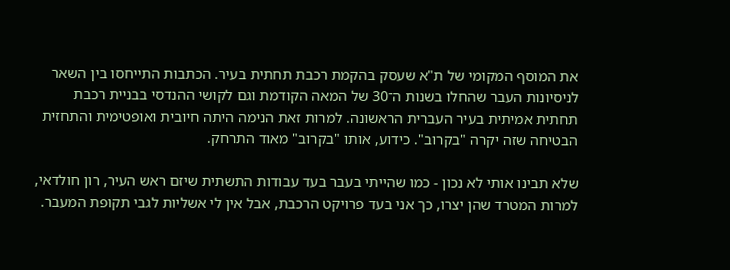את המוסף המקומי של ת"א שעסק בהקמת רכבת תחתית בעיר. הכתבות התייחסו בין השאר לניסיונות העבר שהחלו בשנות ה־30 של המאה הקודמת וגם לקושי ההנדסי בבניית רכבת תחתית אמיתית בעיר העברית הראשונה. למרות זאת הנימה היתה חיובית ואופטימית והתחזית הבטיחה שזה יקרה "בקרוב". כידוע, אותו "בקרוב" מאוד התרחק.

שלא תבינו אותי לא נכון - כמו שהייתי בעבר בעד עבודות התשתית שיזם ראש העיר, רון חולדאי, למרות המטרד שהן יצרו, כך אני בעד פרויקט הרכבת, אבל אין לי אשליות לגבי תקופת המעבר.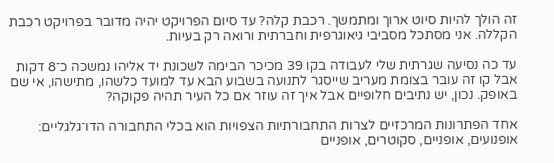זה הולך להיות סיוט ארוך ומתמשך. רכבת קלה? עד סיום הפרויקט יהיה מדובר בפרויקט רכבת הקללה. אני מסתכל מסביבי גיאוגרפית וחברתית ורואה רק בעיות.

עד כה נסיעה שגרתית שלי לעבודה בקו 39 מכיכר הבימה לשכונת יד אליהו נמשכה כ־8 דקות אבל קו זה עובר בצומת מעריב שייסגר לתנועה בשבוע הבא עד למועד כלשהו, מתישהו, אי שם באופק. נכון, יש נתיבים חלופיים אבל איך זה עוזר אם כל העיר תהיה פקוקה?

אחד הפתרונות המרכזיים לצרות התחבורתיות הצפויות הוא בכלי התחבורה הדו־גלגליים: אופנועים, אופניים, סקוטרים, אופניים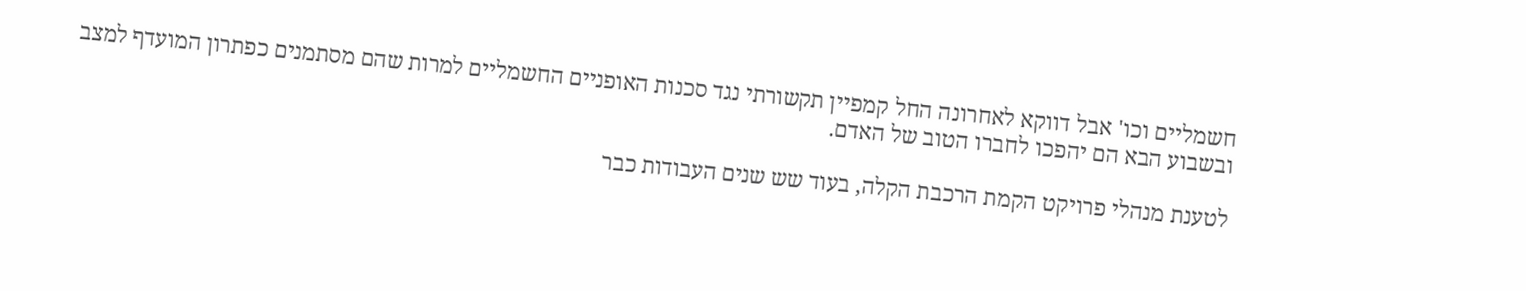חשמליים וכו' אבל דווקא לאחרונה החל קמפיין תקשורתי נגד סכנות האופניים החשמליים למרות שהם מסתמנים כפתרון המועדף למצב ובשבוע הבא הם יהפכו לחברו הטוב של האדם.

לטענת מנהלי פרויקט הקמת הרכבת הקלה, בעוד שש שנים העבודות כבר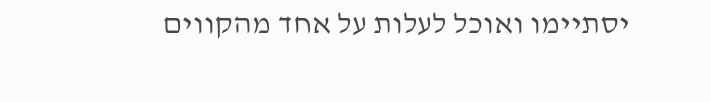יסתיימו ואוכל לעלות על אחד מהקווים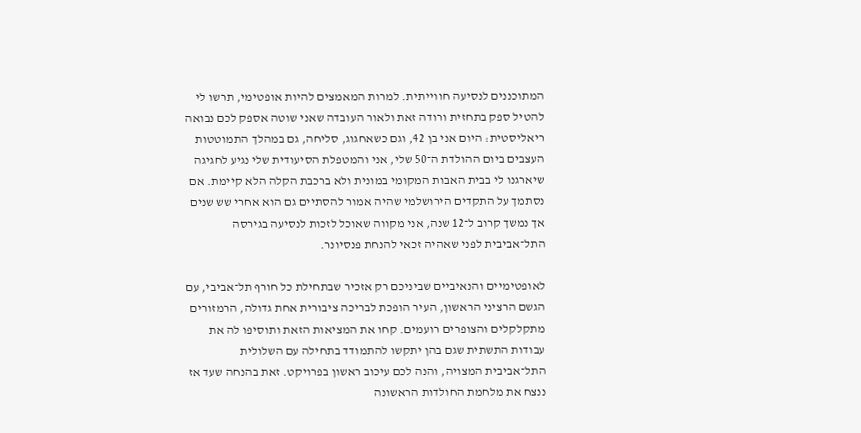המתוכננים לנסיעה חווייתית. למרות המאמצים להיות אופטימי, תרשו לי להטיל ספק בתחזית ורודה זאת ולאור העובדה שאני שוטה אספק לכם נבואה ריאליסטית: היום אני בן 42, וגם כשאחגוג, סליחה, גם במהלך התמוטטות העצבים ביום ההולדת ה־50 שלי, אני והמטפלת הסיעודית שלי נגיע לחגיגה שיארגנו לי בבית האבות המקומי במונית ולא ברכבת הקלה הלא קיימת. אם נסתמך על התקדים הירושלמי שהיה אמור להסתיים גם הוא אחרי שש שנים אך נמשך קרוב ל־12 שנה, אני מקווה שאוכל לזכות לנסיעה בגירסה התל־אביבית לפני שאהיה זכאי להנחת פנסיונר.

לאופטימיים והנאיביים שביניכם רק אזכיר שבתחילת כל חורף תל־אביבי, עם הגשם הרציני הראשון, העיר הופכת לבריכה ציבורית אחת גדולה, הרמזורים מתקלקלים והצופרים רועמים. קחו את המציאות הזאת ותוסיפו לה את עבודות התשתית שגם בהן יתקשו להתמודד בתחילה עם השלולית התל־אביבית המצויה, והנה לכם עיכוב ראשון בפרויקט. זאת בהנחה שעד אז ננצח את מלחמת החולדות הראשונה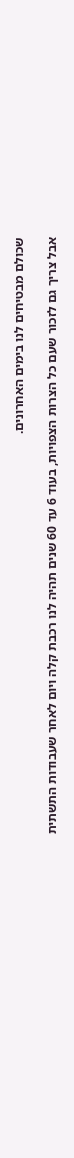שכולם מבטיחים לנו בימים האחרונים.

אבל צריך גם לזכור שעם כל הצרות הצפויות, בעוד 6 עד 60 שנים תהיה לנו רכבת קלה ויום לאחר שעבודות התשתית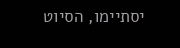יסתיימו, הסיוט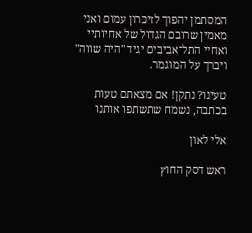המסתמן יהפוך לזיכרון עמום ואני מאמין שרובם הגדול של אחיותיי ואחיי התל־אביבים יגיד "היה שווה" ויברך על המוגמר.

טעינו? נתקן! אם מצאתם טעות בכתבה, נשמח שתשתפו אותנו

אלי לאון

ראש דסק החוץ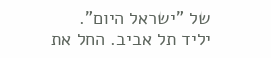של "ישראל היום". יליד תל אביב. החל את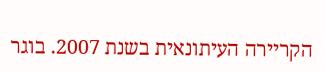הקריירה העיתונאית בשנת 2007. בוגר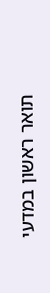תואר ראשון במדעי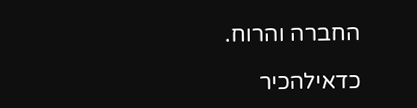החברה והרוח.

כדאילהכיר